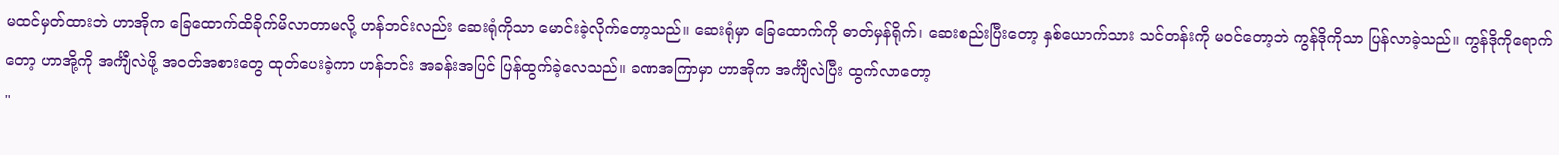မထင်မှတ်ထားဘဲ ဟာအိုက ခြေထောက်ထိခိုက်မိလာတာမလို့ ဟန်ဘင်းလည်း ဆေးရုံကိုသာ မောင်းခဲ့လိုက်တော့သည်။ ဆေးရုံမှာ ခြေထောက်ကို ဓာတ်မှန်ရိုက်၊ ဆေးစည်းပြီးတော့ နှစ်ယောက်သား သင်တန်းကို မဝင်တော့ဘဲ ကွန်ဒိုကိုသာ ပြန်လာခဲ့သည်။ ကွန်ဒိုကိုရောက်တော့ ဟာအို့ကို အင်္ကျီလဲဖို့ အဝတ်အစားတွေ ထုတ်ပေးခဲ့ကာ ဟန်ဘင်း အခန်းအပြင် ပြန်ထွက်ခဲ့လေသည်။ ခဏအကြာမှာ ဟာအိုက အင်္ကျီလဲပြီး ထွက်လာတော့
"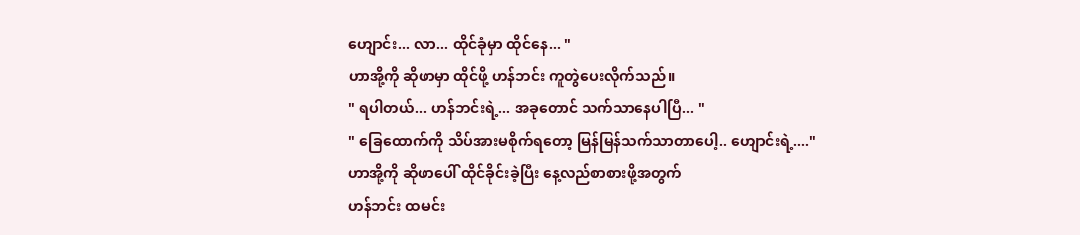ဟျောင်း... လာ... ထိုင်ခုံမှာ ထိုင်နေ... "
ဟာအို့ကို ဆိုဖာမှာ ထိုင်ဖို့ ဟန်ဘင်း ကူတွဲပေးလိုက်သည်။
" ရပါတယ်... ဟန်ဘင်းရဲ့... အခုတောင် သက်သာနေပါပြီ... "
" ခြေထောက်ကို သိပ်အားမစိုက်ရတော့ မြန်မြန်သက်သာတာပေါ့.. ဟျောင်းရဲ့...."
ဟာအို့ကို ဆိုဖာပေါ် ထိုင်ခိုင်းခဲ့ပြီး နေ့လည်စာစားဖို့အတွက်
ဟန်ဘင်း ထမင်း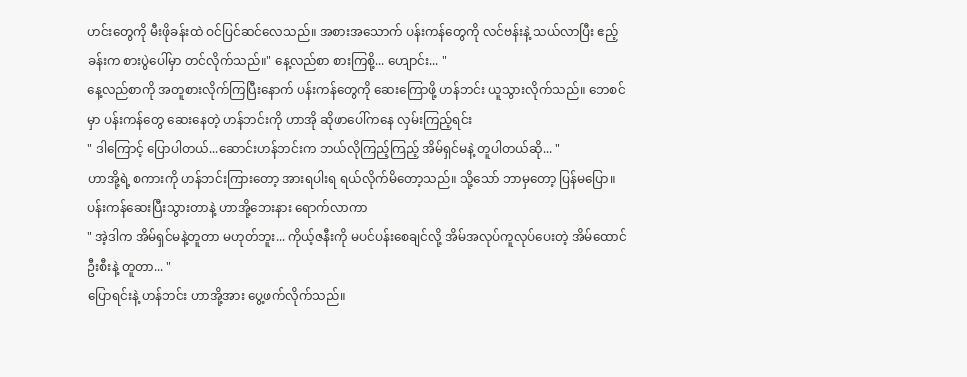ဟင်းတွေကို မီးဖိုခန်းထဲ ဝင်ပြင်ဆင်လေသည်။ အစားအသောက် ပန်းကန်တွေကို လင်ဗန်းနဲ့ သယ်လာပြီး ဧည့်ခန်းက စားပွဲပေါ်မှာ တင်လိုက်သည်။" နေ့လည်စာ စားကြစို့... ဟျောင်း... "
နေ့လည်စာကို အတူစားလိုက်ကြပြီးနောက် ပန်းကန်တွေကို ဆေးကြောဖို့ ဟန်ဘင်း ယူသွားလိုက်သည်။ ဘေစင်မှာ ပန်းကန်တွေ ဆေးနေတဲ့ ဟန်ဘင်းကို ဟာအို ဆိုဖာပေါ်ကနေ လှမ်းကြည့်ရင်း
" ဒါကြောင့် ပြောပါတယ်...ဆောင်းဟန်ဘင်းက ဘယ်လိုကြည့်ကြည့် အိမ်ရှင်မနဲ့ တူပါတယ်ဆို... "
ဟာအို့ရဲ့ စကားကို ဟန်ဘင်းကြားတော့ အားရပါးရ ရယ်လိုက်မိတော့သည်။ သို့သော် ဘာမှတော့ ပြန်မပြော။ ပန်းကန်ဆေးပြီးသွားတာနဲ့ ဟာအို့ဘေးနား ရောက်လာကာ
" အဲ့ဒါက အိမ်ရှင်မနဲ့တူတာ မဟုတ်ဘူး... ကိုယ့်ဇနီးကို မပင်ပန်းစေချင်လို့ အိမ်အလုပ်ကူလုပ်ပေးတဲ့ အိမ်ထောင်ဦးစီးနဲ့ တူတာ... "
ပြောရင်းနဲ့ ဟန်ဘင်း ဟာအို့အား ပွေ့ဖက်လိုက်သည်။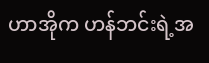ဟာအိုက ဟန်ဘင်းရဲ့အ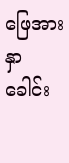ဖြေအား နှာခေါင်း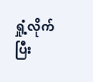ရှုံ့လိုက်ပြီး